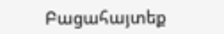Բացահայտեք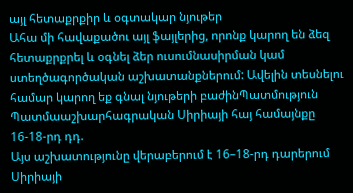այլ հետաքրքիր և օգտակար նյութեր
Ահա մի հավաքածու այլ ֆայլերից, որոնք կարող են ձեզ հետաքրքրել և օգնել ձեր ուսումնասիրման կամ ստեղծագործական աշխատանքներում: Ավելին տեսնելու համար կարող եք գնալ նյութերի բաժինՊատմություն
Պատմաաշխարհագրական Սիրիայի հայ համայնքը 16-18-րդ դդ.
Այս աշխատությունը վերաբերում է 16–18-րդ դարերում Սիրիայի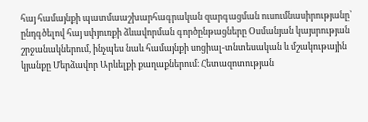հայ համայնքի պատմաաշխարհագրական զարգացման ուսումնասիրությանը՝ ընդգծելով հայ սփյուռքի ձևավորման գործընթացները Օսմանյան կայսրության շրջանակներում, ինչպես նաև համայնքի սոցիալ-տնտեսական և մշակութային կյանքը Մերձավոր Արևելքի քաղաքներում։ Հետազոտության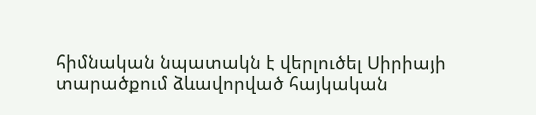հիմնական նպատակն է վերլուծել Սիրիայի տարածքում ձևավորված հայկական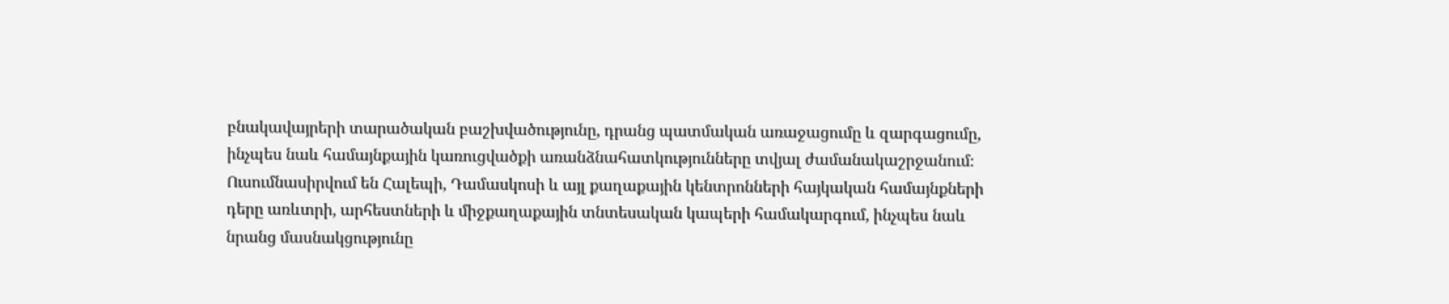բնակավայրերի տարածական բաշխվածությունը, դրանց պատմական առաջացումը և զարգացումը, ինչպես նաև համայնքային կառուցվածքի առանձնահատկությունները տվյալ ժամանակաշրջանում։ Ուսումնասիրվում են Հալեպի, Դամասկոսի և այլ քաղաքային կենտրոնների հայկական համայնքների դերը առևտրի, արհեստների և միջքաղաքային տնտեսական կապերի համակարգում, ինչպես նաև նրանց մասնակցությունը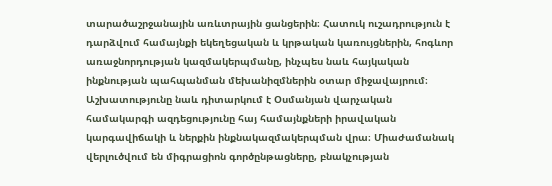տարածաշրջանային առևտրային ցանցերին։ Հատուկ ուշադրություն է դարձվում համայնքի եկեղեցական և կրթական կառույցներին, հոգևոր առաջնորդության կազմակերպմանը, ինչպես նաև հայկական ինքնության պահպանման մեխանիզմներին օտար միջավայրում։ Աշխատությունը նաև դիտարկում է Օսմանյան վարչական համակարգի ազդեցությունը հայ համայնքների իրավական կարգավիճակի և ներքին ինքնակազմակերպման վրա։ Միաժամանակ վերլուծվում են միգրացիոն գործընթացները, բնակչության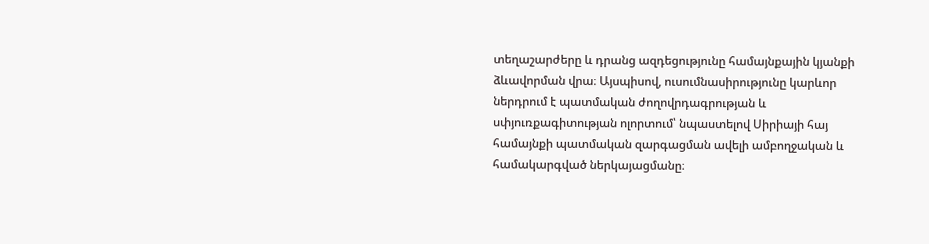տեղաշարժերը և դրանց ազդեցությունը համայնքային կյանքի ձևավորման վրա։ Այսպիսով, ուսումնասիրությունը կարևոր ներդրում է պատմական ժողովրդագրության և սփյուռքագիտության ոլորտում՝ նպաստելով Սիրիայի հայ համայնքի պատմական զարգացման ավելի ամբողջական և համակարգված ներկայացմանը։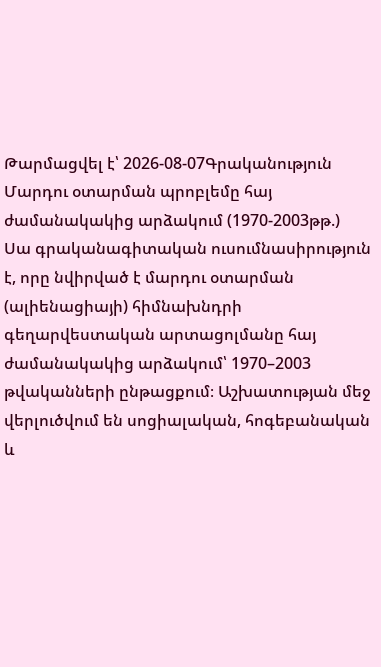Թարմացվել է՝ 2026-08-07Գրականություն
Մարդու օտարման պրոբլեմը հայ ժամանակակից արձակում (1970-2003թթ.)
Սա գրականագիտական ուսումնասիրություն է, որը նվիրված է մարդու օտարման (ալիենացիայի) հիմնախնդրի գեղարվեստական արտացոլմանը հայ ժամանակակից արձակում՝ 1970–2003 թվականների ընթացքում։ Աշխատության մեջ վերլուծվում են սոցիալական, հոգեբանական և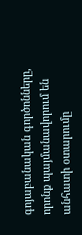գոյաբանական գործոնները, որոնք պայմանավորում են անհատի օտարումը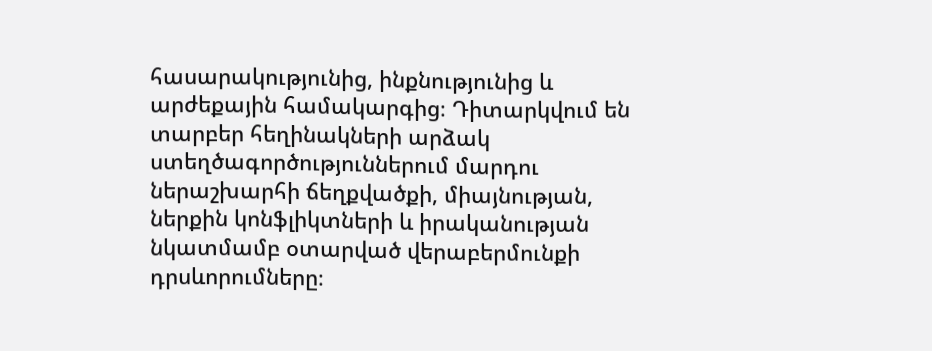հասարակությունից, ինքնությունից և արժեքային համակարգից։ Դիտարկվում են տարբեր հեղինակների արձակ ստեղծագործություններում մարդու ներաշխարհի ճեղքվածքի, միայնության, ներքին կոնֆլիկտների և իրականության նկատմամբ օտարված վերաբերմունքի դրսևորումները։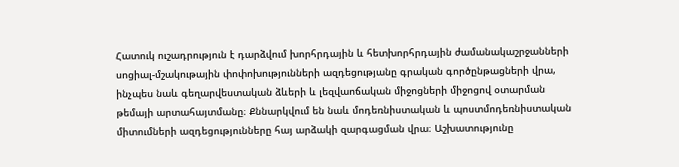Հատուկ ուշադրություն է դարձվում խորհրդային և հետխորհրդային ժամանակաշրջանների սոցիալ-մշակութային փոփոխությունների ազդեցությանը գրական գործընթացների վրա, ինչպես նաև գեղարվեստական ձևերի և լեզվաոճական միջոցների միջոցով օտարման թեմայի արտահայտմանը։ Քննարկվում են նաև մոդեռնիստական և պոստմոդեռնիստական միտումների ազդեցությունները հայ արձակի զարգացման վրա։ Աշխատությունը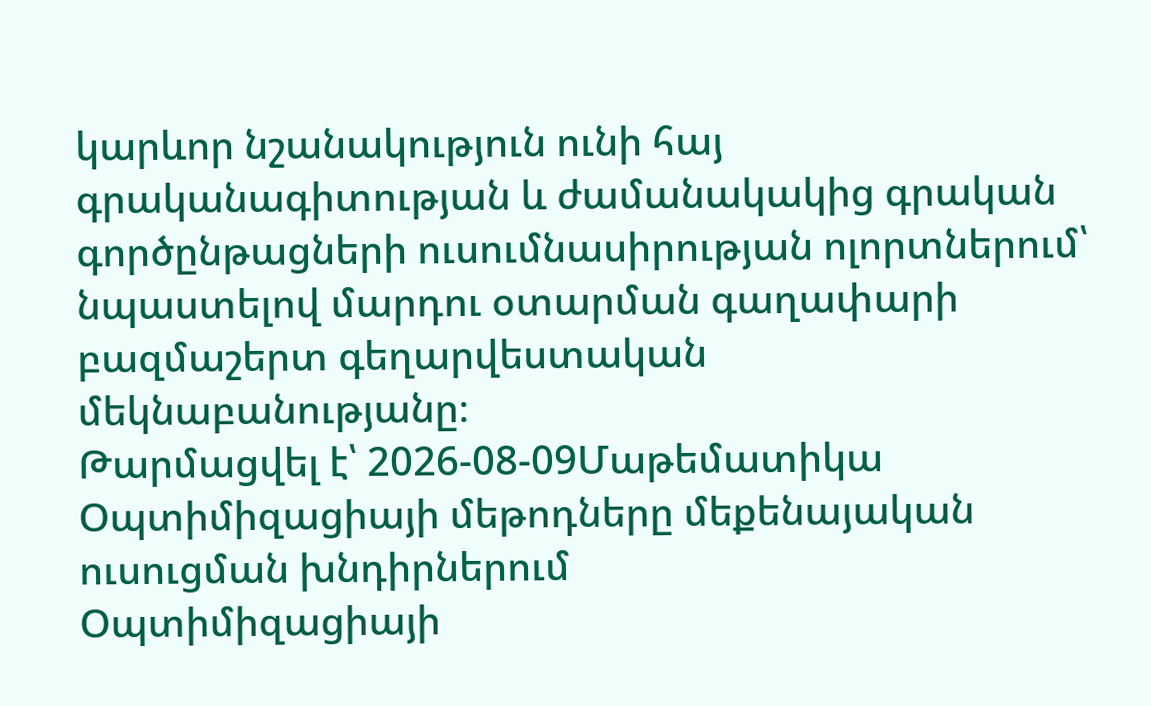կարևոր նշանակություն ունի հայ գրականագիտության և ժամանակակից գրական գործընթացների ուսումնասիրության ոլորտներում՝ նպաստելով մարդու օտարման գաղափարի բազմաշերտ գեղարվեստական մեկնաբանությանը։
Թարմացվել է՝ 2026-08-09Մաթեմատիկա
Օպտիմիզացիայի մեթոդները մեքենայական ուսուցման խնդիրներում
Օպտիմիզացիայի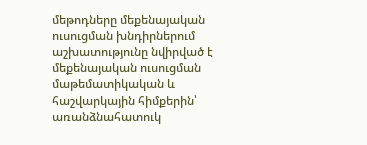մեթոդները մեքենայական ուսուցման խնդիրներում աշխատությունը նվիրված է մեքենայական ուսուցման մաթեմատիկական և հաշվարկային հիմքերին՝ առանձնահատուկ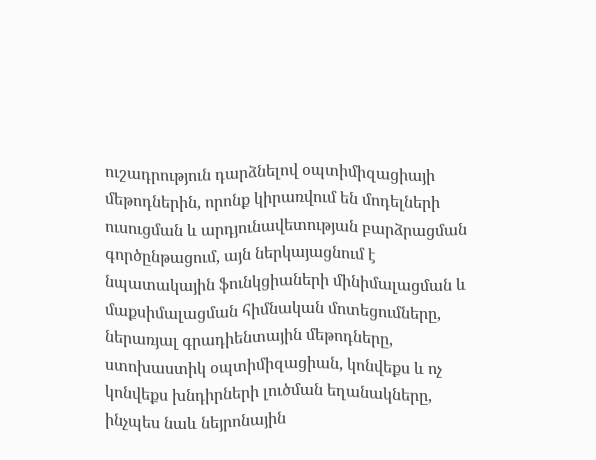ուշադրություն դարձնելով օպտիմիզացիայի մեթոդներին, որոնք կիրառվում են մոդելների ուսուցման և արդյունավետության բարձրացման գործընթացում, այն ներկայացնում է նպատակային ֆունկցիաների մինիմալացման և մաքսիմալացման հիմնական մոտեցումները, ներառյալ գրադիենտային մեթոդները, ստոխաստիկ օպտիմիզացիան, կոնվեքս և ոչ կոնվեքս խնդիրների լուծման եղանակները, ինչպես նաև նեյրոնային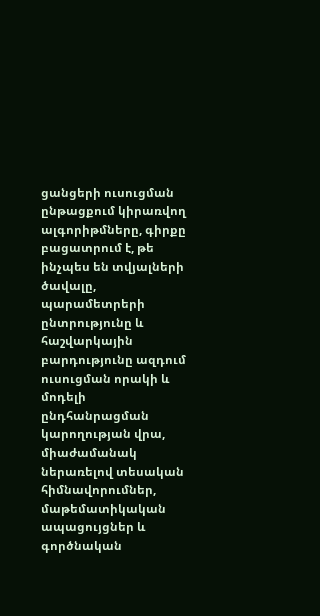ցանցերի ուսուցման ընթացքում կիրառվող ալգորիթմները, գիրքը բացատրում է, թե ինչպես են տվյալների ծավալը, պարամետրերի ընտրությունը և հաշվարկային բարդությունը ազդում ուսուցման որակի և մոդելի ընդհանրացման կարողության վրա, միաժամանակ ներառելով տեսական հիմնավորումներ, մաթեմատիկական ապացույցներ և գործնական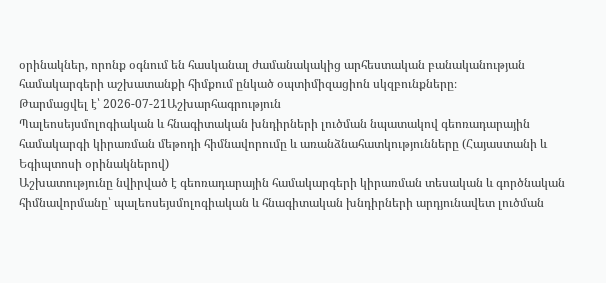օրինակներ, որոնք օգնում են հասկանալ ժամանակակից արհեստական բանականության համակարգերի աշխատանքի հիմքում ընկած օպտիմիզացիոն սկզբունքները։
Թարմացվել է՝ 2026-07-21Աշխարհագրություն
Պալեոսեյսմոլոգիական և հնագիտական խնդիրների լուծման նպատակով գեոռադարային համակարգի կիրառման մեթոդի հիմնավորումը և առանձնահատկությունները (Հայաստանի և Եգիպտոսի օրինակներով)
Աշխատությունը նվիրված է գեոռադարային համակարգերի կիրառման տեսական և գործնական հիմնավորմանը՝ պալեոսեյսմոլոգիական և հնագիտական խնդիրների արդյունավետ լուծման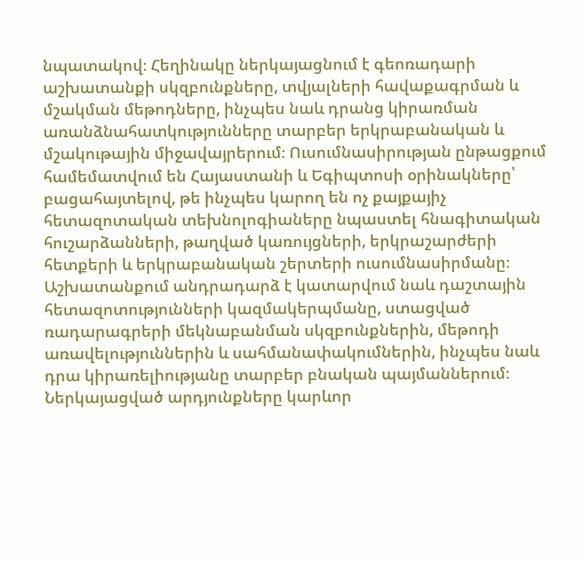նպատակով։ Հեղինակը ներկայացնում է գեոռադարի աշխատանքի սկզբունքները, տվյալների հավաքագրման և մշակման մեթոդները, ինչպես նաև դրանց կիրառման առանձնահատկությունները տարբեր երկրաբանական և մշակութային միջավայրերում։ Ուսումնասիրության ընթացքում համեմատվում են Հայաստանի և Եգիպտոսի օրինակները՝ բացահայտելով, թե ինչպես կարող են ոչ քայքայիչ հետազոտական տեխնոլոգիաները նպաստել հնագիտական հուշարձանների, թաղված կառույցների, երկրաշարժերի հետքերի և երկրաբանական շերտերի ուսումնասիրմանը։ Աշխատանքում անդրադարձ է կատարվում նաև դաշտային հետազոտությունների կազմակերպմանը, ստացված ռադարագրերի մեկնաբանման սկզբունքներին, մեթոդի առավելություններին և սահմանափակումներին, ինչպես նաև դրա կիրառելիությանը տարբեր բնական պայմաններում։ Ներկայացված արդյունքները կարևոր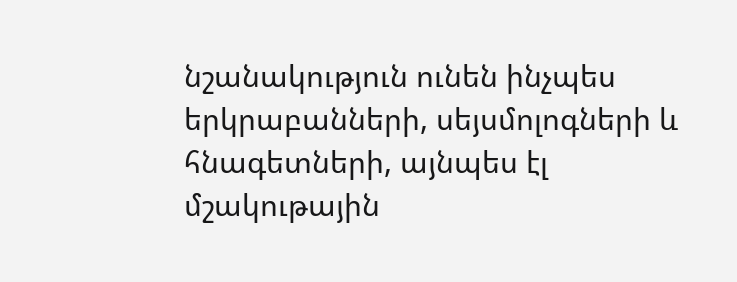նշանակություն ունեն ինչպես երկրաբանների, սեյսմոլոգների և հնագետների, այնպես էլ մշակութային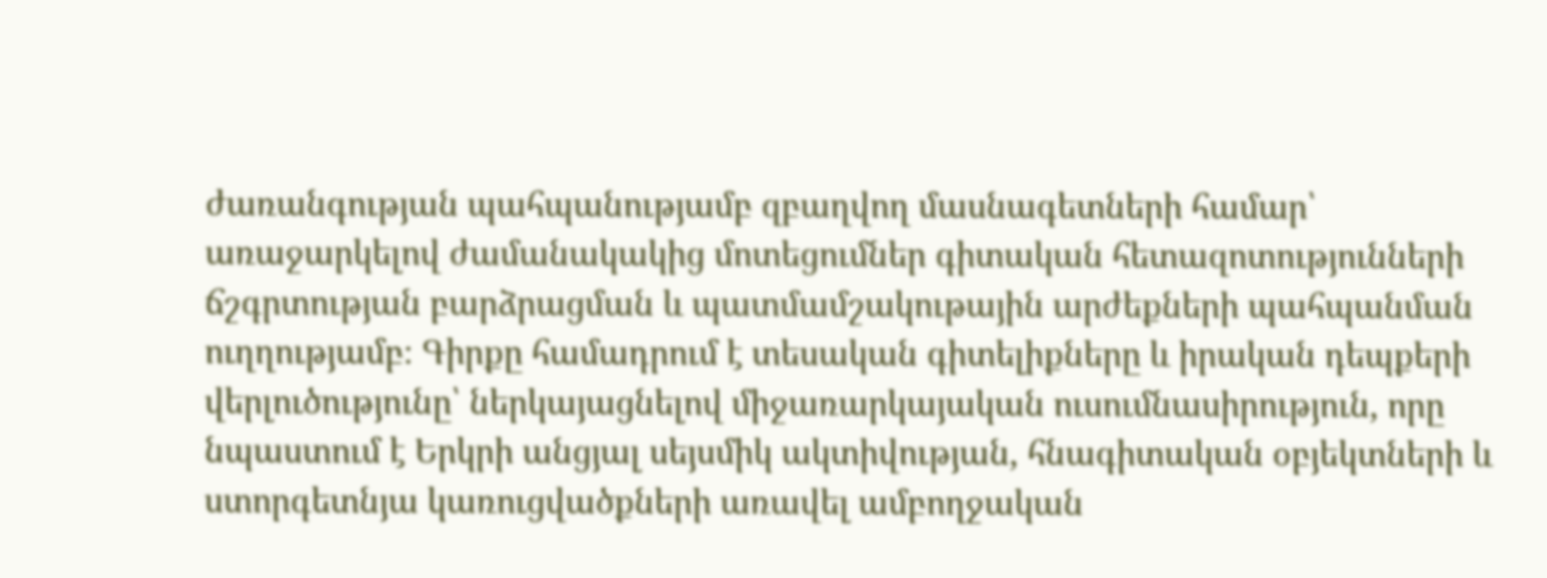ժառանգության պահպանությամբ զբաղվող մասնագետների համար՝ առաջարկելով ժամանակակից մոտեցումներ գիտական հետազոտությունների ճշգրտության բարձրացման և պատմամշակութային արժեքների պահպանման ուղղությամբ։ Գիրքը համադրում է տեսական գիտելիքները և իրական դեպքերի վերլուծությունը՝ ներկայացնելով միջառարկայական ուսումնասիրություն, որը նպաստում է Երկրի անցյալ սեյսմիկ ակտիվության, հնագիտական օբյեկտների և ստորգետնյա կառուցվածքների առավել ամբողջական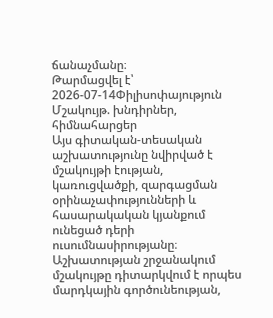ճանաչմանը։
Թարմացվել է՝ 2026-07-14Փիլիսոփայություն
Մշակույթ. խնդիրներ, հիմնահարցեր
Այս գիտական-տեսական աշխատությունը նվիրված է մշակույթի էության, կառուցվածքի, զարգացման օրինաչափությունների և հասարակական կյանքում ունեցած դերի ուսումնասիրությանը։ Աշխատության շրջանակում մշակույթը դիտարկվում է որպես մարդկային գործունեության,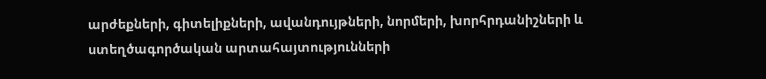արժեքների, գիտելիքների, ավանդույթների, նորմերի, խորհրդանիշների և ստեղծագործական արտահայտությունների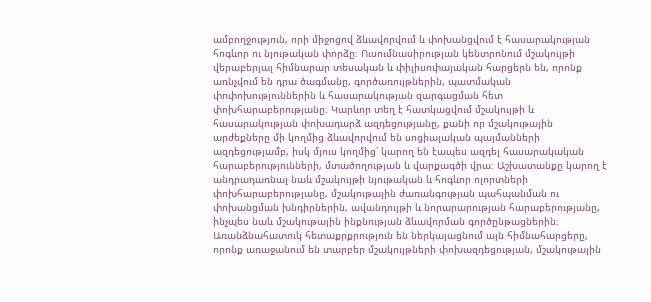ամբողջություն, որի միջոցով ձևավորվում և փոխանցվում է հասարակության հոգևոր ու նյութական փորձը։ Ուսումնասիրության կենտրոնում մշակույթի վերաբերյալ հիմնարար տեսական և փիլիսոփայական հարցերն են, որոնք առնչվում են դրա ծագմանը, գործառույթներին, պատմական փոփոխություններին և հասարակության զարգացման հետ փոխհարաբերությանը։ Կարևոր տեղ է հատկացվում մշակույթի և հասարակության փոխադարձ ազդեցությանը, քանի որ մշակութային արժեքները մի կողմից ձևավորվում են սոցիալական պայմանների ազդեցությամբ, իսկ մյուս կողմից՝ կարող են էապես ազդել հասարակական հարաբերությունների, մտածողության և վարքագծի վրա։ Աշխատանքը կարող է անդրադառնալ նաև մշակույթի նյութական և հոգևոր ոլորտների փոխհարաբերությանը, մշակութային ժառանգության պահպանման ու փոխանցման խնդիրներին, ավանդույթի և նորարարության հարաբերությանը, ինչպես նաև մշակութային ինքնության ձևավորման գործընթացներին։ Առանձնահատուկ հետաքրքրություն են ներկայացնում այն հիմնահարցերը, որոնք առաջանում են տարբեր մշակույթների փոխազդեցության, մշակութային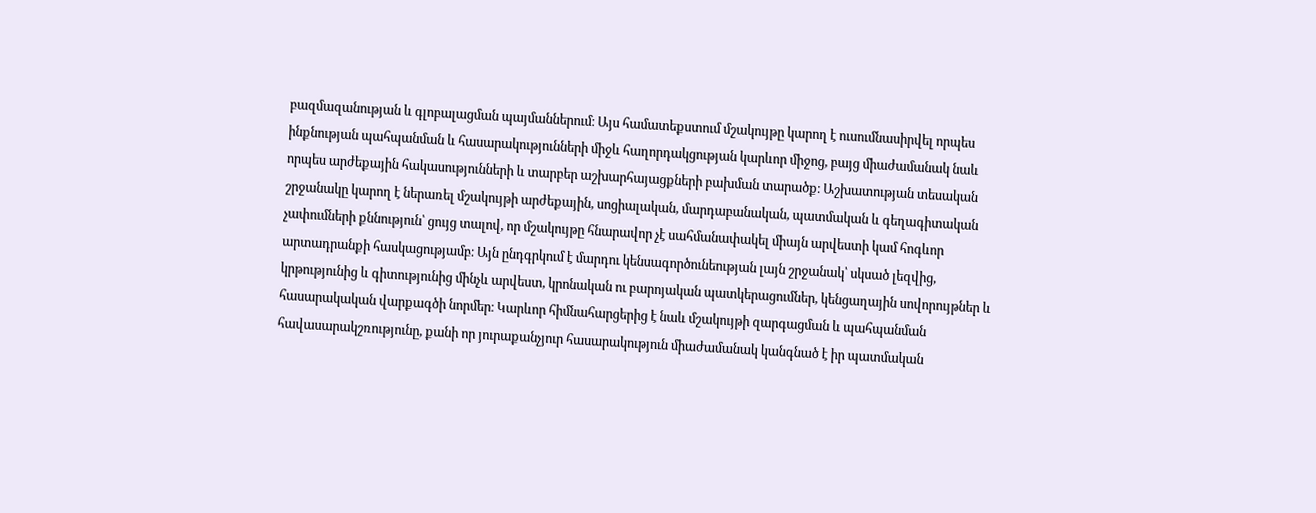բազմազանության և գլոբալացման պայմաններում։ Այս համատեքստում մշակույթը կարող է ուսումնասիրվել որպես ինքնության պահպանման և հասարակությունների միջև հաղորդակցության կարևոր միջոց, բայց միաժամանակ նաև որպես արժեքային հակասությունների և տարբեր աշխարհայացքների բախման տարածք։ Աշխատության տեսական շրջանակը կարող է ներառել մշակույթի արժեքային, սոցիալական, մարդաբանական, պատմական և գեղագիտական չափումների քննություն՝ ցույց տալով, որ մշակույթը հնարավոր չէ սահմանափակել միայն արվեստի կամ հոգևոր արտադրանքի հասկացությամբ։ Այն ընդգրկում է մարդու կենսագործունեության լայն շրջանակ՝ սկսած լեզվից, կրթությունից և գիտությունից մինչև արվեստ, կրոնական ու բարոյական պատկերացումներ, կենցաղային սովորույթներ և հասարակական վարքագծի նորմեր։ Կարևոր հիմնահարցերից է նաև մշակույթի զարգացման և պահպանման հավասարակշռությունը, քանի որ յուրաքանչյուր հասարակություն միաժամանակ կանգնած է իր պատմական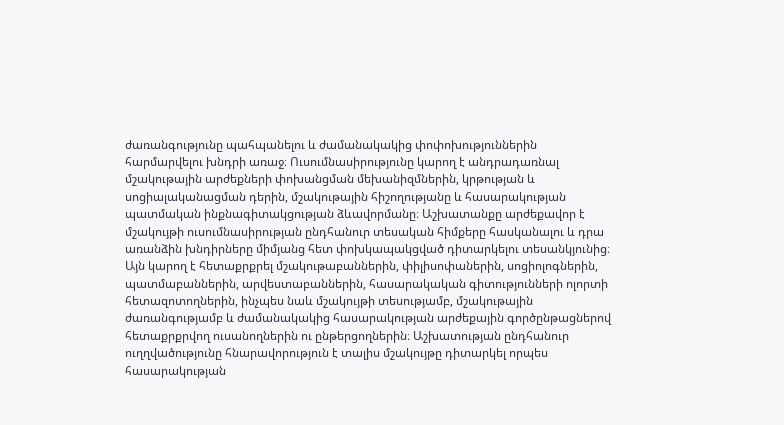ժառանգությունը պահպանելու և ժամանակակից փոփոխություններին հարմարվելու խնդրի առաջ։ Ուսումնասիրությունը կարող է անդրադառնալ մշակութային արժեքների փոխանցման մեխանիզմներին, կրթության և սոցիալականացման դերին, մշակութային հիշողությանը և հասարակության պատմական ինքնագիտակցության ձևավորմանը։ Աշխատանքը արժեքավոր է մշակույթի ուսումնասիրության ընդհանուր տեսական հիմքերը հասկանալու և դրա առանձին խնդիրները միմյանց հետ փոխկապակցված դիտարկելու տեսանկյունից։ Այն կարող է հետաքրքրել մշակութաբաններին, փիլիսոփաներին, սոցիոլոգներին, պատմաբաններին, արվեստաբաններին, հասարակական գիտությունների ոլորտի հետազոտողներին, ինչպես նաև մշակույթի տեսությամբ, մշակութային ժառանգությամբ և ժամանակակից հասարակության արժեքային գործընթացներով հետաքրքրվող ուսանողներին ու ընթերցողներին։ Աշխատության ընդհանուր ուղղվածությունը հնարավորություն է տալիս մշակույթը դիտարկել որպես հասարակության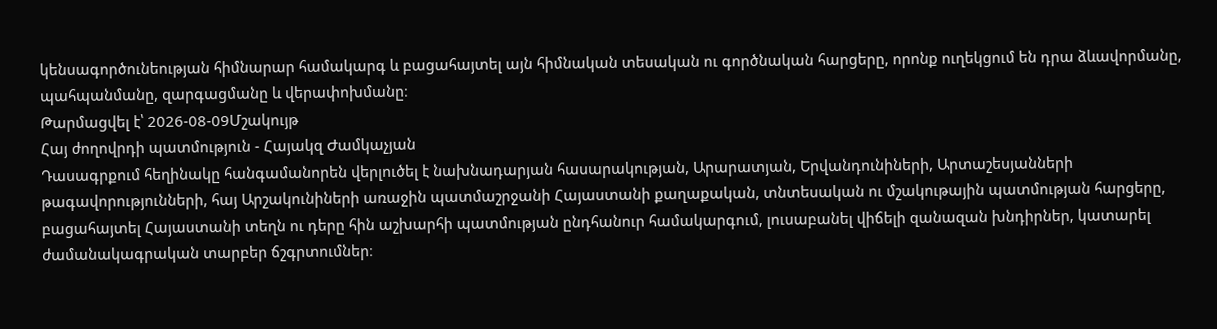կենսագործունեության հիմնարար համակարգ և բացահայտել այն հիմնական տեսական ու գործնական հարցերը, որոնք ուղեկցում են դրա ձևավորմանը, պահպանմանը, զարգացմանը և վերափոխմանը։
Թարմացվել է՝ 2026-08-09Մշակույթ
Հայ ժողովրդի պատմություն - Հայակզ Ժամկաչյան
Դասագրքում հեղինակը հանգամանորեն վերլուծել է նախնադարյան հասարակության, Արարատյան, Երվանդունիների, Արտաշեսյանների թագավորությունների, հայ Արշակունիների առաջին պատմաշրջանի Հայաստանի քաղաքական, տնտեսական ու մշակութային պատմության հարցերը, բացահայտել Հայաստանի տեղն ու դերը հին աշխարհի պատմության ընդհանուր համակարգում, լուսաբանել վիճելի զանազան խնդիրներ, կատարել ժամանակագրական տարբեր ճշգրտումներ։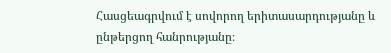Հասցեագրվում է սովորող երիտասարդությանը և ընթերցող հանրությանը։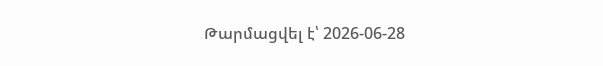Թարմացվել է՝ 2026-06-28